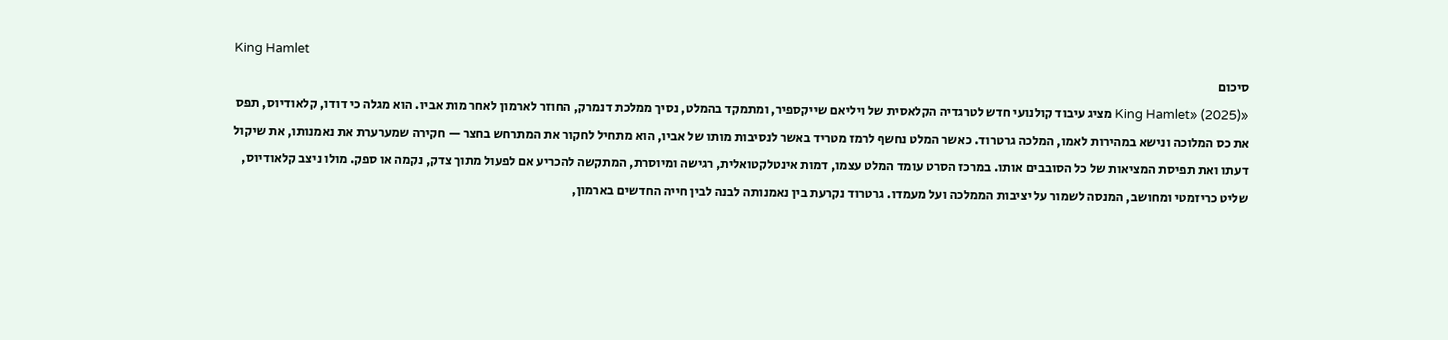King Hamlet
סיכום
«King Hamlet» (2025) מציג עיבוד קולנועי חדש לטרגדיה הקלאסית של ויליאם שייקספיר, ומתמקד בהמלט, נסיך ממלכת דנמרק, החוזר לארמון לאחר מות אביו. הוא מגלה כי דודו, קלאודיוס, תפס את כס המלוכה ונישא במהירות לאמו, המלכה גרטרוד. כאשר המלט נחשף לרמז מטריד באשר לנסיבות מותו של אביו, הוא מתחיל לחקור את המתרחש בחצר — חקירה שמערערת את נאמנותו, את שיקול דעתו ואת תפיסת המציאות של כל הסובבים אותו. במרכז הסרט עומד המלט עצמו, דמות אינטלקטואלית, רגישה ומיוסרת, המתקשה להכריע אם לפעול מתוך צדק, נקמה או ספק. מולו ניצב קלאודיוס, שליט כריזמטי ומחושב, המנסה לשמור על יציבות הממלכה ועל מעמדו. גרטרוד נקרעת בין נאמנותה לבנה לבין חייה החדשים בארמון,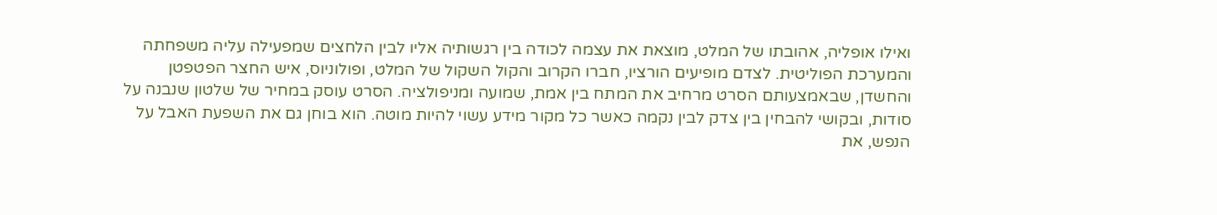ואילו אופליה, אהובתו של המלט, מוצאת את עצמה לכודה בין רגשותיה אליו לבין הלחצים שמפעילה עליה משפחתה והמערכת הפוליטית. לצדם מופיעים הורציו, חברו הקרוב והקול השקול של המלט, ופולוניוס, איש החצר הפטפטן והחשדן, שבאמצעותם הסרט מרחיב את המתח בין אמת, שמועה ומניפולציה. הסרט עוסק במחיר של שלטון שנבנה על סודות, ובקושי להבחין בין צדק לבין נקמה כאשר כל מקור מידע עשוי להיות מוטה. הוא בוחן גם את השפעת האבל על הנפש, את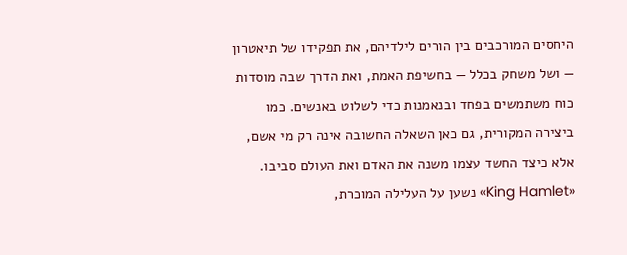היחסים המורכבים בין הורים לילדיהם, את תפקידו של תיאטרון — ושל משחק בכלל — בחשיפת האמת, ואת הדרך שבה מוסדות כוח משתמשים בפחד ובנאמנות כדי לשלוט באנשים. כמו ביצירה המקורית, גם כאן השאלה החשובה אינה רק מי אשם, אלא כיצד החשד עצמו משנה את האדם ואת העולם סביבו. «King Hamlet» נשען על העלילה המוכרת,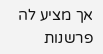אך מציע לה פרשנות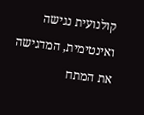קולנועית נגישה ואינטימית, המדגישה את המתח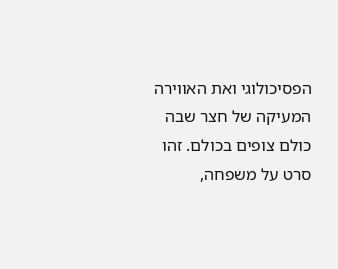הפסיכולוגי ואת האווירה המעיקה של חצר שבה כולם צופים בכולם. זהו סרט על משפחה,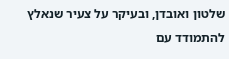שלטון ואובדן, ובעיקר על צעיר שנאלץ להתמודד עם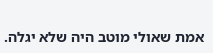אמת שאולי מוטב היה שלא יגלה.